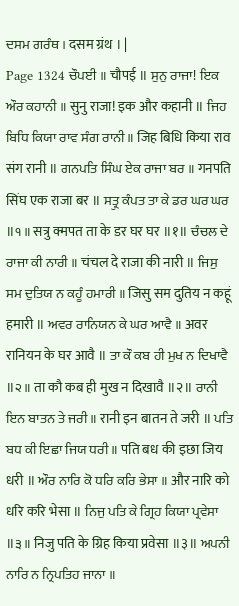ਦਸਮ ਗਰੰਥ । दसम ग्रंथ । |
Page 1324 ਚੌਪਈ ॥ चौपई ॥ ਸੁਨੁ ਰਾਜਾ! ਇਕ ਔਰ ਕਹਾਨੀ ॥ सुनु राजा! इक और कहानी ॥ ਜਿਹ ਬਿਧਿ ਕਿਯਾ ਰਾਵ ਸੰਗ ਰਾਨੀ ॥ जिह बिधि किया राव संग रानी ॥ ਗਨਪਤਿ ਸਿੰਘ ਏਕ ਰਾਜਾ ਬਰ ॥ गनपति सिंघ एक राजा बर ॥ ਸਤ੍ਰੁ ਕੰਪਤ ਤਾ ਕੇ ਡਰ ਘਰ ਘਰ ॥੧॥ सत्रु क्मपत ता के डर घर घर ॥१॥ ਚੰਚਲ ਦੇ ਰਾਜਾ ਕੀ ਨਾਰੀ ॥ चंचल दे राजा की नारी ॥ ਜਿਸੁ ਸਮ ਦੁਤਿਯ ਨ ਕਹੂੰ ਹਮਾਰੀ ॥ जिसु सम दुतिय न कहूं हमारी ॥ ਅਵਰ ਰਾਨਿਯਨ ਕੇ ਘਰ ਆਵੈ ॥ अवर रानियन के घर आवै ॥ ਤਾ ਕੌ ਕਬ ਹੀ ਮੁਖ ਨ ਦਿਖਾਵੈ ॥੨॥ ता कौ कब ही मुख न दिखावै ॥२॥ ਰਾਨੀ ਇਨ ਬਾਤਨ ਤੇ ਜਰੀ ॥ रानी इन बातन ते जरी ॥ ਪਤਿ ਬਧ ਕੀ ਇਛਾ ਜਿਯ ਧਰੀ ॥ पति बध की इछा जिय धरी ॥ ਔਰ ਨਾਰਿ ਕੋ ਧਰਿ ਕਰਿ ਭੇਸਾ ॥ और नारि को धरि करि भेसा ॥ ਨਿਜੁ ਪਤਿ ਕੇ ਗ੍ਰਿਹ ਕਿਯਾ ਪ੍ਰਵੇਸਾ ॥੩॥ निजु पति के ग्रिह किया प्रवेसा ॥३॥ ਅਪਨੀ ਨਾਰਿ ਨ ਨ੍ਰਿਪਤਿਹ ਜਾਨਾ ॥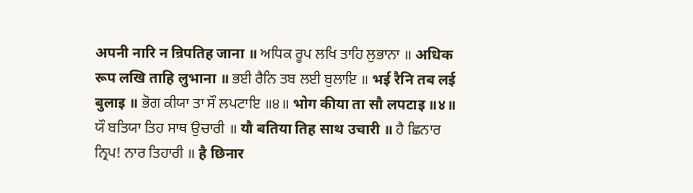अपनी नारि न न्रिपतिह जाना ॥ ਅਧਿਕ ਰੂਪ ਲਖਿ ਤਾਹਿ ਲੁਭਾਨਾ ॥ अधिक रूप लखि ताहि लुभाना ॥ ਭਈ ਰੈਨਿ ਤਬ ਲਈ ਬੁਲਾਇ ॥ भई रैनि तब लई बुलाइ ॥ ਭੋਗ ਕੀਯਾ ਤਾ ਸੌ ਲਪਟਾਇ ॥੪॥ भोग कीया ता सौ लपटाइ ॥४॥ ਯੌ ਬਤਿਯਾ ਤਿਹ ਸਾਥ ਉਚਾਰੀ ॥ यौ बतिया तिह साथ उचारी ॥ ਹੈ ਛਿਨਾਰ ਨ੍ਰਿਪ! ਨਾਰ ਤਿਹਾਰੀ ॥ है छिनार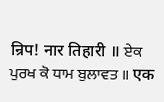न्रिप! नार तिहारी ॥ ਏਕ ਪੁਰਖ ਕੋ ਧਾਮ ਬੁਲਾਵਤ ॥ एक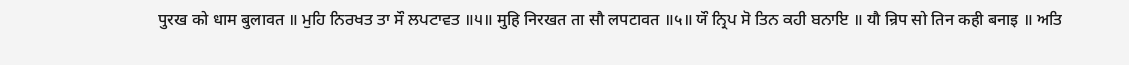पुरख को धाम बुलावत ॥ ਮੁਹਿ ਨਿਰਖਤ ਤਾ ਸੌ ਲਪਟਾਵਤ ॥੫॥ मुहि निरखत ता सौ लपटावत ॥५॥ ਯੌ ਨ੍ਰਿਪ ਸੋ ਤਿਨ ਕਹੀ ਬਨਾਇ ॥ यौ न्रिप सो तिन कही बनाइ ॥ ਅਤਿ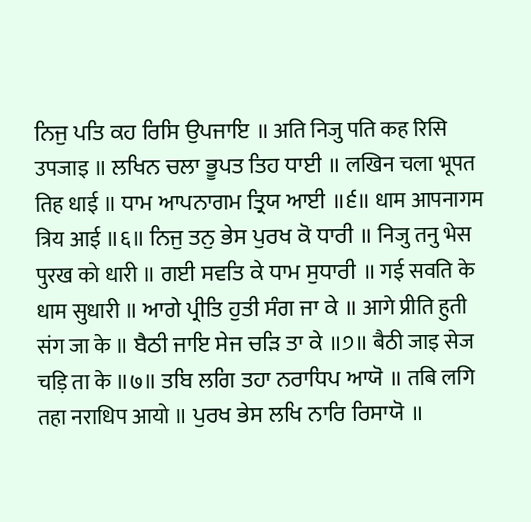ਨਿਜੁ ਪਤਿ ਕਹ ਰਿਸਿ ਉਪਜਾਇ ॥ अति निजु पति कह रिसि उपजाइ ॥ ਲਖਿਨ ਚਲਾ ਭੂਪਤ ਤਿਹ ਧਾਈ ॥ लखिन चला भूपत तिह धाई ॥ ਧਾਮ ਆਪਨਾਗਮ ਤ੍ਰਿਯ ਆਈ ॥੬॥ धाम आपनागम त्रिय आई ॥६॥ ਨਿਜੁ ਤਨੁ ਭੇਸ ਪੁਰਖ ਕੋ ਧਾਰੀ ॥ निजु तनु भेस पुरख को धारी ॥ ਗਈ ਸਵਤਿ ਕੇ ਧਾਮ ਸੁਧਾਰੀ ॥ गई सवति के धाम सुधारी ॥ ਆਗੇ ਪ੍ਰੀਤਿ ਹੁਤੀ ਸੰਗ ਜਾ ਕੇ ॥ आगे प्रीति हुती संग जा के ॥ ਬੈਠੀ ਜਾਇ ਸੇਜ ਚੜਿ ਤਾ ਕੇ ॥੭॥ बैठी जाइ सेज चड़ि ता के ॥७॥ ਤਬਿ ਲਗਿ ਤਹਾ ਨਰਾਧਿਪ ਆਯੋ ॥ तबि लगि तहा नराधिप आयो ॥ ਪੁਰਖ ਭੇਸ ਲਖਿ ਨਾਰਿ ਰਿਸਾਯੋ ॥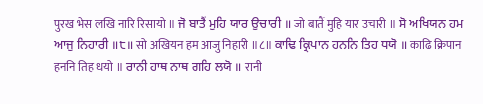पुरख भेस लखि नारि रिसायो ॥ ਜੋ ਬਾਤੈਂ ਮੁਹਿ ਯਾਰ ਉਚਾਰੀ ॥ जो बातैं मुहि यार उचारी ॥ ਸੋ ਅਖਿਯਨ ਹਮ ਆਜੁ ਨਿਹਾਰੀ ॥੮॥ सो अखियन हम आजु निहारी ॥८॥ ਕਾਢਿ ਕ੍ਰਿਪਾਨ ਹਨਨਿ ਤਿਹ ਧਯੋ ॥ काढि क्रिपान हननि तिह धयो ॥ ਰਾਨੀ ਹਾਥ ਨਾਥ ਗਹਿ ਲਯੋ ॥ रानी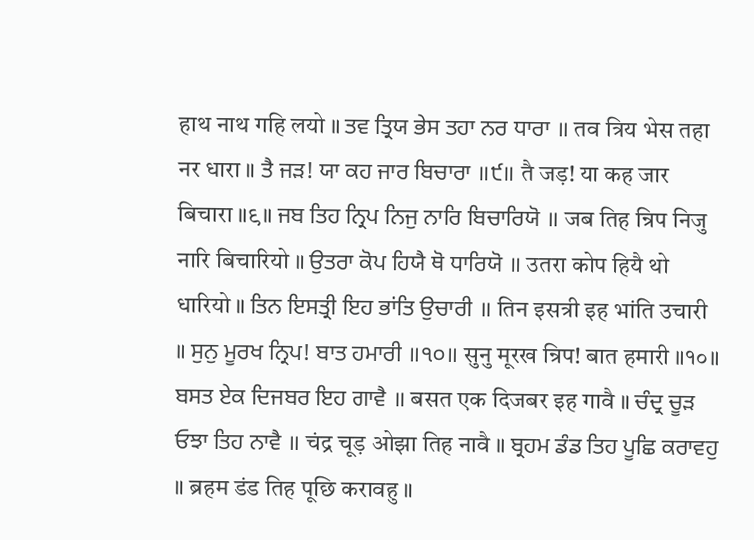हाथ नाथ गहि लयो ॥ ਤਵ ਤ੍ਰਿਯ ਭੇਸ ਤਹਾ ਨਰ ਧਾਰਾ ॥ तव त्रिय भेस तहा नर धारा ॥ ਤੈ ਜੜ! ਯਾ ਕਹ ਜਾਰ ਬਿਚਾਰਾ ॥੯॥ तै जड़! या कह जार बिचारा ॥९॥ ਜਬ ਤਿਹ ਨ੍ਰਿਪ ਨਿਜੁ ਨਾਰਿ ਬਿਚਾਰਿਯੋ ॥ जब तिह न्रिप निजु नारि बिचारियो ॥ ਉਤਰਾ ਕੋਪ ਹਿਯੈ ਥੋ ਧਾਰਿਯੋ ॥ उतरा कोप हियै थो धारियो ॥ ਤਿਨ ਇਸਤ੍ਰੀ ਇਹ ਭਾਂਤਿ ਉਚਾਰੀ ॥ तिन इसत्री इह भांति उचारी ॥ ਸੁਨੁ ਮੂਰਖ ਨ੍ਰਿਪ! ਬਾਤ ਹਮਾਰੀ ॥੧੦॥ सुनु मूरख न्रिप! बात हमारी ॥१०॥ ਬਸਤ ਏਕ ਦਿਜਬਰ ਇਹ ਗਾਵੈ ॥ बसत एक दिजबर इह गावै ॥ ਚੰਦ੍ਰ ਚੂੜ ਓਝਾ ਤਿਹ ਨਾਵੈ ॥ चंद्र चूड़ ओझा तिह नावै ॥ ਬ੍ਰਹਮ ਡੰਡ ਤਿਹ ਪੂਛਿ ਕਰਾਵਹੁ ॥ ब्रहम डंड तिह पूछि करावहु ॥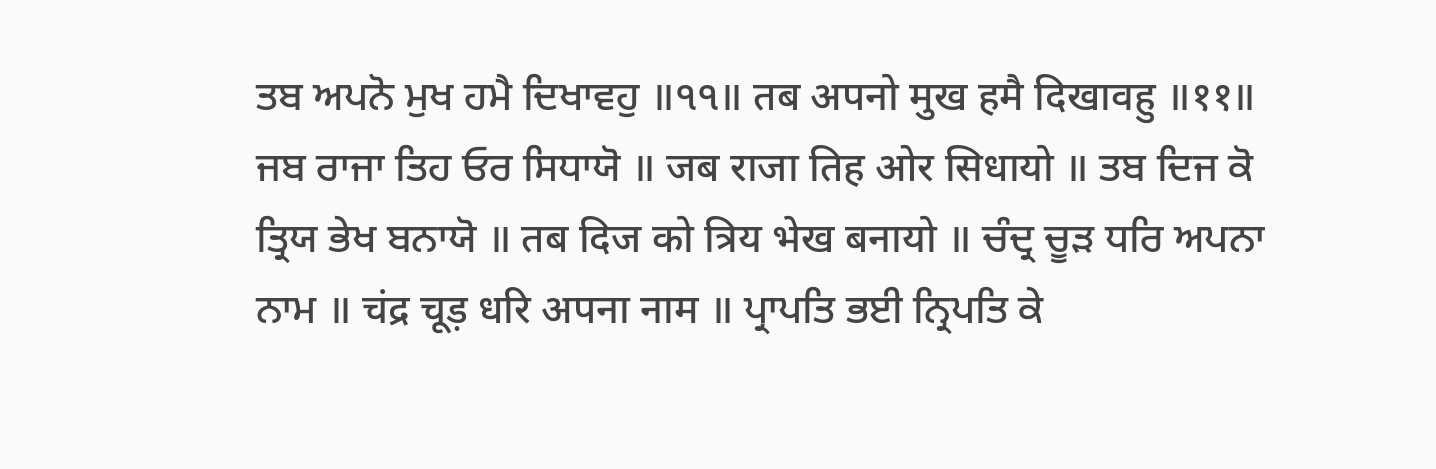ਤਬ ਅਪਨੋ ਮੁਖ ਹਮੈ ਦਿਖਾਵਹੁ ॥੧੧॥ तब अपनो मुख हमै दिखावहु ॥११॥ ਜਬ ਰਾਜਾ ਤਿਹ ਓਰ ਸਿਧਾਯੋ ॥ जब राजा तिह ओर सिधायो ॥ ਤਬ ਦਿਜ ਕੋ ਤ੍ਰਿਯ ਭੇਖ ਬਨਾਯੋ ॥ तब दिज को त्रिय भेख बनायो ॥ ਚੰਦ੍ਰ ਚੂੜ ਧਰਿ ਅਪਨਾ ਨਾਮ ॥ चंद्र चूड़ धरि अपना नाम ॥ ਪ੍ਰਾਪਤਿ ਭਈ ਨ੍ਰਿਪਤਿ ਕੇ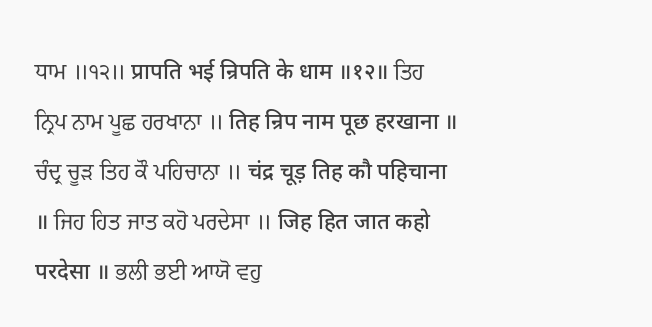ਧਾਮ ॥੧੨॥ प्रापति भई न्रिपति के धाम ॥१२॥ ਤਿਹ ਨ੍ਰਿਪ ਨਾਮ ਪੂਛ ਹਰਖਾਨਾ ॥ तिह न्रिप नाम पूछ हरखाना ॥ ਚੰਦ੍ਰ ਚੂੜ ਤਿਹ ਕੌ ਪਹਿਚਾਨਾ ॥ चंद्र चूड़ तिह कौ पहिचाना ॥ ਜਿਹ ਹਿਤ ਜਾਤ ਕਹੋ ਪਰਦੇਸਾ ॥ जिह हित जात कहो परदेसा ॥ ਭਲੀ ਭਈ ਆਯੋ ਵਹੁ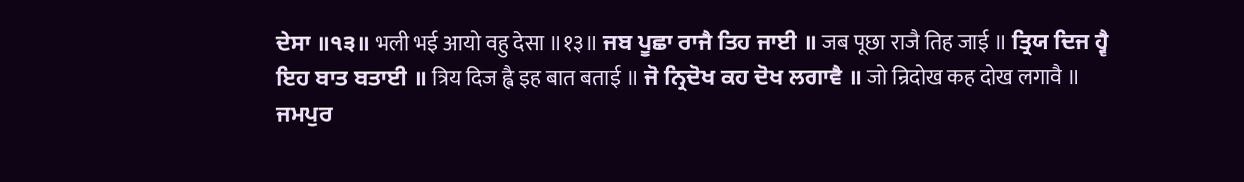ਦੇਸਾ ॥੧੩॥ भली भई आयो वहु देसा ॥१३॥ ਜਬ ਪੂਛਾ ਰਾਜੈ ਤਿਹ ਜਾਈ ॥ जब पूछा राजै तिह जाई ॥ ਤ੍ਰਿਯ ਦਿਜ ਹ੍ਵੈ ਇਹ ਬਾਤ ਬਤਾਈ ॥ त्रिय दिज ह्वै इह बात बताई ॥ ਜੋ ਨ੍ਰਿਦੋਖ ਕਹ ਦੋਖ ਲਗਾਵੈ ॥ जो न्रिदोख कह दोख लगावै ॥ ਜਮਪੁਰ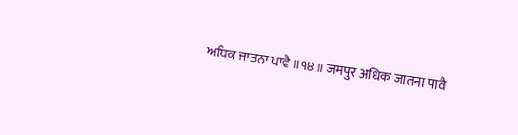ਅਧਿਕ ਜਾਤਨਾ ਪਾਵੈ ॥੧੪॥ जमपुर अधिक जातना पावै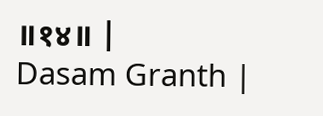॥१४॥ |
Dasam Granth |